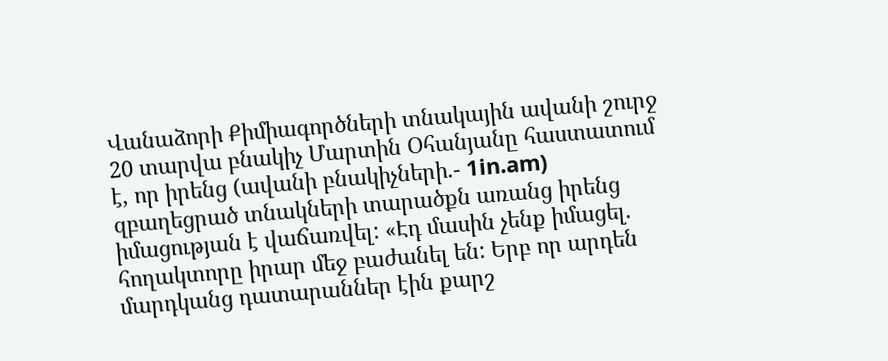Վանաձորի Քիմիագործների տնակային ավանի շուրջ 20 տարվա բնակիչ Մարտին Օհանյանը հաստատում է, որ իրենց (ավանի բնակիչների.- 1in.am) զբաղեցրած տնակների տարածքն առանց իրենց իմացության է վաճառվել: «Էդ մասին չենք իմացել. հողակտորը իրար մեջ բաժանել են: Երբ որ արդեն մարդկանց դատարաններ էին քարշ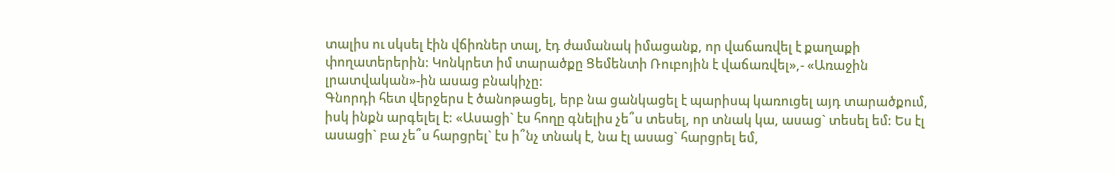տալիս ու սկսել էին վճիռներ տալ, էդ ժամանակ իմացանք, որ վաճառվել է քաղաքի փողատերերին: Կոնկրետ իմ տարածքը Ցեմենտի Ռուբոյին է վաճառվել»,- «Առաջին լրատվական»-ին ասաց բնակիչը:
Գնորդի հետ վերջերս է ծանոթացել, երբ նա ցանկացել է պարիսպ կառուցել այդ տարածքում, իսկ ինքն արգելել է: «Ասացի` էս հողը գնելիս չե՞ս տեսել, որ տնակ կա, ասաց` տեսել եմ: Ես էլ ասացի` բա չե՞ս հարցրել` էս ի՞նչ տնակ է, նա էլ ասաց` հարցրել եմ,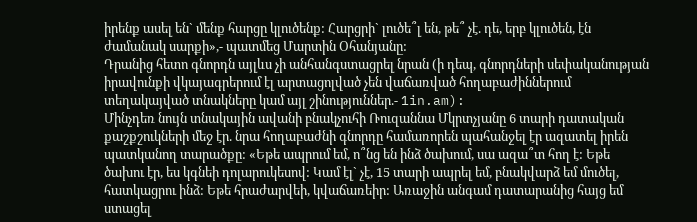իրենք ասել են` մենք հարցը կլուծենք: Հարցրի` լուծե՞լ են, թե՞ չէ. դե, երբ կլուծեն, էն ժամանակ սարքի»,- պատմեց Մարտին Օհանյանը:
Դրանից հետո գնորդն այլևս չի անհանգստացրել նրան (ի դեպ, գնորդների սեփականության իրավունքի վկայագրերում էլ արտացոլված չեն վաճառված հողաբաժիններում տեղակայված տնակները կամ այլ շինություններ.- 1in.am):
Մինչդեռ նույն տնակային ավանի բնակչուհի Ռուզաննա Մկրտչյանը 6 տարի դատական քաշքշուկների մեջ էր. նրա հողաբաժնի գնորդը համառորեն պահանջել էր ազատել իրեն պատկանող տարածքը: «Եթե ապրում եմ, ո՞նց են ինձ ծախում, սա ազա՞տ հող է: Եթե ծախու էր, ես կգնեի դոլարուկեսով: Կամ էլ` չէ, 15 տարի ապրել եմ, բնակվարձ եմ մուծել, հատկացրու ինձ: Եթե հրաժարվեի, կվաճառեիր: Առաջին անգամ դատարանից հայց եմ ստացել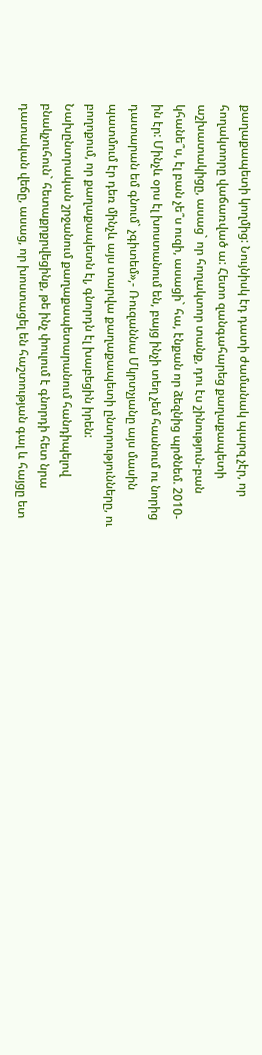քաղաքապետի կողմից: Նույնիսկ էդ դատի ժամանակ պարզ չէր, որ հողակտորը վաճառված ա: Հետո զանգահարեց քաղաքապետի աշխատակիցը, ասաց` որ հողակտոր տանք, դու էս շինություն-բան կհանե՞ս, էլ բան չե՞ս ուզի, ասացի` հա, էնքան որ ձեզնից պրծնեմ. 2010-ին էր: Մինչև օրս էլ խոստանում են, բայց ինչի տեղ չեմ հասնում ու նորից դատարան եմ գնում` չգիտեմ»,- Ռուզաննա Մկրտչյանը այս մասին պատմում էր դեռ մինչև այս տարվա քաղաքապետի ընտրությունները, ու բողոքում, որ քաղաքապետն էլ, գնորդն էլ խաբեցին իրեն:
Նախընտրական շրջանում քաղաքապետարանում հանդիպելով բնակչուհուն` հետաքրքրվեցինք, թե ինչ փուլում է գնորդի հետ նրա դատական վեճը, ասաց, որ խոստացել են հաշտության գալ և հայցը ետ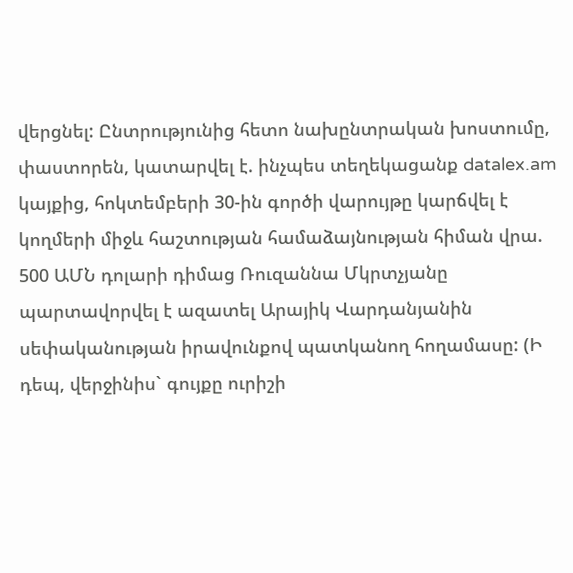վերցնել: Ընտրությունից հետո նախընտրական խոստումը, փաստորեն, կատարվել է. ինչպես տեղեկացանք datalex.am կայքից, հոկտեմբերի 30-ին գործի վարույթը կարճվել է կողմերի միջև հաշտության համաձայնության հիման վրա. 500 ԱՄՆ դոլարի դիմաց Ռուզաննա Մկրտչյանը պարտավորվել է ազատել Արայիկ Վարդանյանին սեփականության իրավունքով պատկանող հողամասը: (Ի դեպ, վերջինիս` գույքը ուրիշի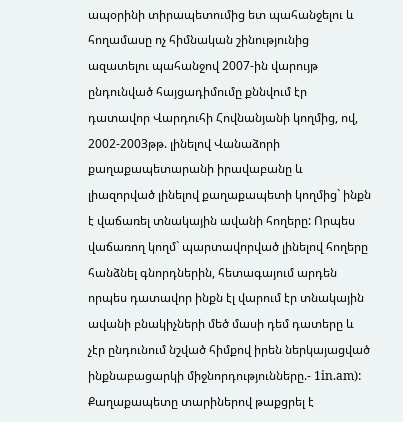ապօրինի տիրապետումից ետ պահանջելու և հողամասը ոչ հիմնական շինությունից ազատելու պահանջով 2007-ին վարույթ ընդունված հայցադիմումը քննվում էր դատավոր Վարդուհի Հովնանյանի կողմից, ով, 2002-2003թթ. լինելով Վանաձորի քաղաքապետարանի իրավաբանը և լիազորված լինելով քաղաքապետի կողմից` ինքն է վաճառել տնակային ավանի հողերը: Որպես վաճառող կողմ` պարտավորված լինելով հողերը հանձնել գնորդներին, հետագայում արդեն որպես դատավոր ինքն էլ վարում էր տնակային ավանի բնակիչների մեծ մասի դեմ դատերը և չէր ընդունում նշված հիմքով իրեն ներկայացված ինքնաբացարկի միջնորդությունները.- 1in.am):
Քաղաքապետը տարիներով թաքցրել է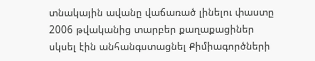տնակային ավանը վաճառած լինելու փաստը
2006 թվականից տարբեր քաղաքացիներ սկսել էին անհանգստացնել Քիմիագործների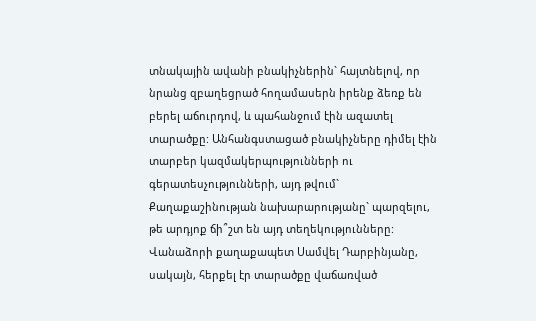տնակային ավանի բնակիչներին` հայտնելով, որ նրանց զբաղեցրած հողամասերն իրենք ձեռք են բերել աճուրդով, և պահանջում էին ազատել տարածքը: Անհանգստացած բնակիչները դիմել էին տարբեր կազմակերպությունների ու գերատեսչությունների, այդ թվում` Քաղաքաշինության նախարարությանը` պարզելու, թե արդյոք ճի՞շտ են այդ տեղեկությունները:
Վանաձորի քաղաքապետ Սամվել Դարբինյանը, սակայն, հերքել էր տարածքը վաճառված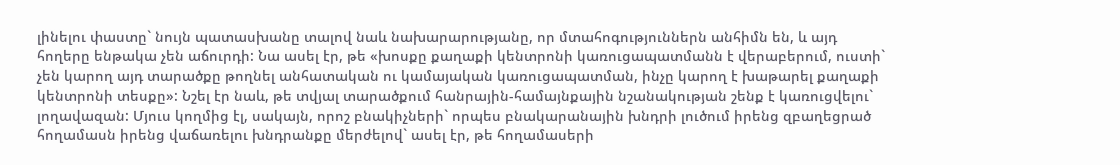լինելու փաստը` նույն պատասխանը տալով նաև նախարարությանը, որ մտահոգություններն անհիմն են, և այդ հողերը ենթակա չեն աճուրդի: Նա ասել էր, թե «խոսքը քաղաքի կենտրոնի կառուցապատմանն է վերաբերում, ուստի` չեն կարող այդ տարածքը թողնել անհատական ու կամայական կառուցապատման, ինչը կարող է խաթարել քաղաքի կենտրոնի տեսքը»: Նշել էր նաև, թե տվյալ տարածքում հանրային-համայնքային նշանակության շենք է կառուցվելու` լողավազան: Մյուս կողմից էլ, սակայն, որոշ բնակիչների` որպես բնակարանային խնդրի լուծում իրենց զբաղեցրած հողամասն իրենց վաճառելու խնդրանքը մերժելով` ասել էր, թե հողամասերի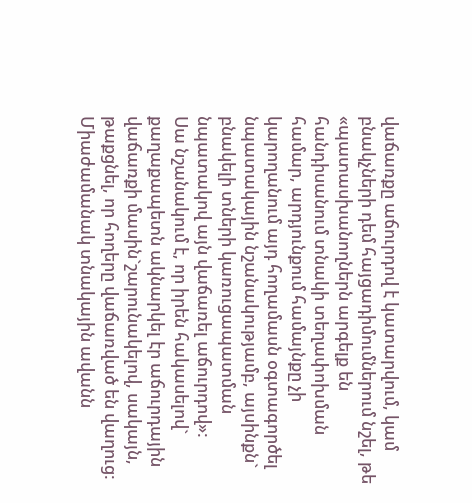վաճառքը աճուրդով է կատարվում, կամ բնակչների դեմ հայցադիմումներում նշել, թե «պատասխանողներն արգելք են հանդիսանում տնակի տեղափոխման համար, արդյունքում համայնքը չի կարողանում այդ հողամասն օգտագործել նպատակային նշանակությամբ, այսինքն` բնակելի տների կառուցապատման նպատակով այն վաճառել աճուրդով»:
Սա նշանակում է, որ իրեն հակասելով` քաղաքապետն ակնարկել էր աճուրդային վաճառքի մասին`շարունակելով, սակայն, թաքցնել, որ հողերը վաճառված են վաղուց: Միաժամանակ տնակային ավանն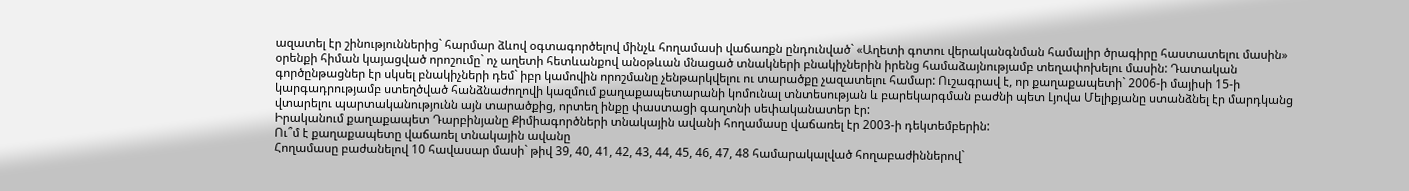ազատել էր շինություններից` հարմար ձևով օգտագործելով մինչև հողամասի վաճառքն ընդունված` «Աղետի գոտու վերականգնման համալիր ծրագիրը հաստատելու մասին» օրենքի հիման կայացված որոշումը` ոչ աղետի հետևանքով անօթևան մնացած տնակների բնակիչներին իրենց համաձայնությամբ տեղափոխելու մասին: Դատական գործընթացներ էր սկսել բնակիչների դեմ` իբր կամովին որոշմանը չենթարկվելու ու տարածքը չազատելու համար: Ուշագրավ է, որ քաղաքապետի` 2006-ի մայիսի 15-ի կարգադրությամբ ստեղծված հանձնաժողովի կազմում քաղաքապետարանի կոմունալ տնտեսության և բարեկարգման բաժնի պետ Լյովա Մելիքյանը ստանձնել էր մարդկանց վտարելու պարտականությունն այն տարածքից, որտեղ ինքը փաստացի գաղտնի սեփականատեր էր:
Իրականում քաղաքապետ Դարբինյանը Քիմիագործների տնակային ավանի հողամասը վաճառել էր 2003-ի դեկտեմբերին:
Ու՞մ է քաղաքապետը վաճառել տնակային ավանը
Հողամասը բաժանելով 10 հավասար մասի` թիվ 39, 40, 41, 42, 43, 44, 45, 46, 47, 48 համարակալված հողաբաժիններով`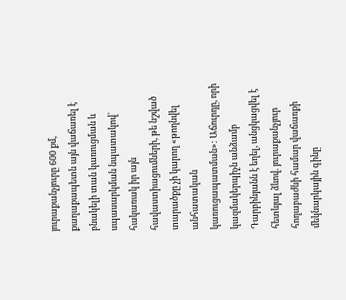յուրաքանչյուրը 600 քմ, քաղաքապետն այն վաճառել է բնակելի տան կառուցման և սպասարկման նպատակով` հակառակ իր այն հավաստիացումների, թե նշված տարածքը չի կարող «թողնվել անհատական կառուցապատման»: Աճուրդը, որի կազմակերպիչն անձամբ Դարբինյանն է եղել, անցկացվել է հետևյալ ձևով. յուրաքանչյուր հողաբաժնի համար վաճառքի մեկնարկային գինը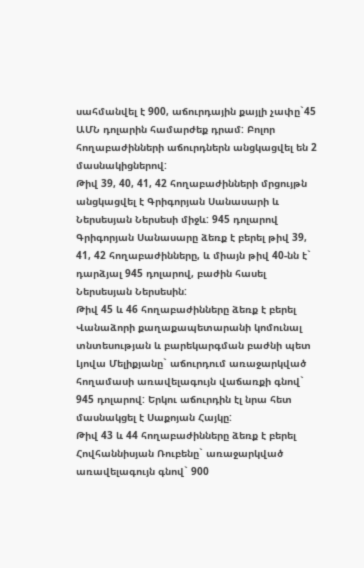սահմանվել է 900, աճուրդային քայլի չափը`45 ԱՄՆ դոլարին համարժեք դրամ: Բոլոր հողաբաժինների աճուրդներն անցկացվել են 2 մասնակիցներով:
Թիվ 39, 40, 41, 42 հողաբաժինների մրցույթն անցկացվել է Գրիգորյան Սանասարի և Ներսեսյան Ներսեսի միջև: 945 դոլարով Գրիգորյան Սանասարը ձեռք է բերել թիվ 39, 41, 42 հողաբաժինները, և միայն թիվ 40-նն է` դարձյալ 945 դոլարով, բաժին հասել Ներսեսյան Ներսեսին:
Թիվ 45 և 46 հողաբաժինները ձեռք է բերել Վանաձորի քաղաքապետարանի կոմունալ տնտեսության և բարեկարգման բաժնի պետ Լյովա Մելիքյանը` աճուրդում առաջարկված հողամասի առավելագույն վաճառքի գնով` 945 դոլարով: Երկու աճուրդին էլ նրա հետ մասնակցել է Սաքոյան Հայկը:
Թիվ 43 և 44 հողաբաժինները ձեռք է բերել Հովհաննիսյան Ռուբենը` առաջարկված առավելագույն գնով` 900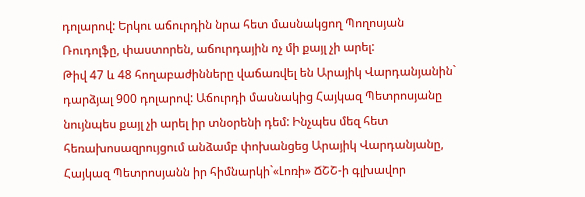դոլարով: Երկու աճուրդին նրա հետ մասնակցող Պողոսյան Ռուդոլֆը, փաստորեն, աճուրդային ոչ մի քայլ չի արել:
Թիվ 47 և 48 հողաբաժինները վաճառվել են Արայիկ Վարդանյանին` դարձյալ 900 դոլարով: Աճուրդի մասնակից Հայկազ Պետրոսյանը նույնպես քայլ չի արել իր տնօրենի դեմ: Ինչպես մեզ հետ հեռախոսազրույցում անձամբ փոխանցեց Արայիկ Վարդանյանը, Հայկազ Պետրոսյանն իր հիմնարկի`«Լոռի» ՃՇՇ-ի գլխավոր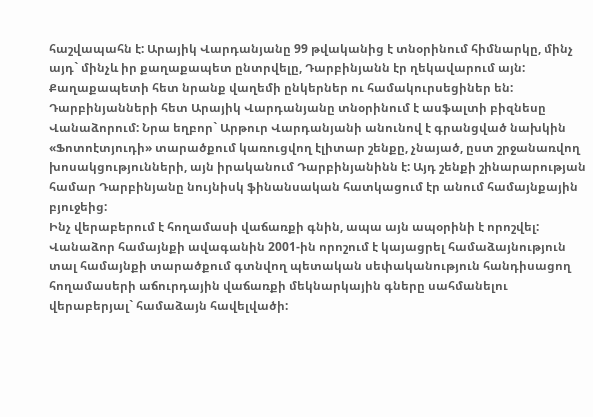հաշվապահն է: Արայիկ Վարդանյանը 99 թվականից է տնօրինում հիմնարկը, մինչ այդ` մինչև իր քաղաքապետ ընտրվելը, Դարբինյանն էր ղեկավարում այն: Քաղաքապետի հետ նրանք վաղեմի ընկերներ ու համակուրսեցիներ են: Դարբինյանների հետ Արայիկ Վարդանյանը տնօրինում է ասֆալտի բիզնեսը Վանաձորում: Նրա եղբոր` Արթուր Վարդանյանի անունով է գրանցված նախկին «Ֆոտոէտյուդի» տարածքում կառուցվող էլիտար շենքը, չնայած, ըստ շրջանառվող խոսակցությունների, այն իրականում Դարբինյանինն է: Այդ շենքի շինարարության համար Դարբինյանը նույնիսկ ֆինանսական հատկացում էր անում համայնքային բյուջեից:
Ինչ վերաբերում է հողամասի վաճառքի գնին, ապա այն ապօրինի է որոշվել: Վանաձոր համայնքի ավագանին 2001-ին որոշում է կայացրել համաձայնություն տալ համայնքի տարածքում գտնվող պետական սեփականություն հանդիսացող հողամասերի աճուրդային վաճառքի մեկնարկային գները սահմանելու վերաբերյալ` համաձայն հավելվածի: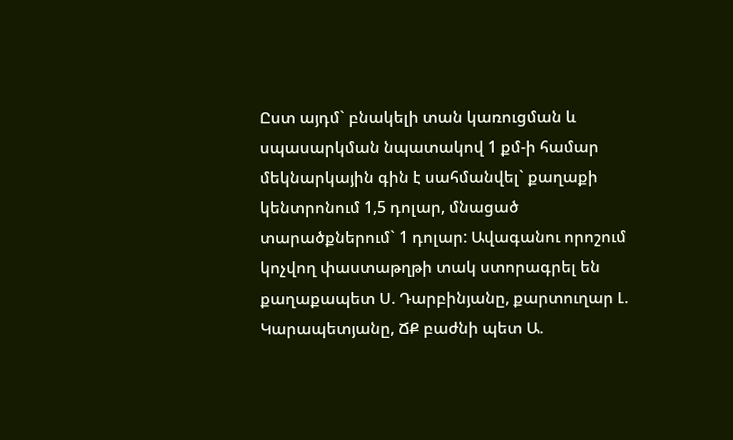Ըստ այդմ` բնակելի տան կառուցման և սպասարկման նպատակով 1 քմ-ի համար մեկնարկային գին է սահմանվել` քաղաքի կենտրոնում 1,5 դոլար, մնացած տարածքներում` 1 դոլար: Ավագանու որոշում կոչվող փաստաթղթի տակ ստորագրել են քաղաքապետ Ս. Դարբինյանը, քարտուղար Լ. Կարապետյանը, ՃՔ բաժնի պետ Ա.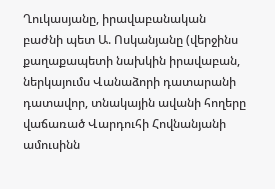Ղուկասյանը, իրավաբանական բաժնի պետ Ա. Ոսկանյանը (վերջինս քաղաքապետի նախկին իրավաբան, ներկայումս Վանաձորի դատարանի դատավոր, տնակային ավանի հողերը վաճառած Վարդուհի Հովնանյանի ամուսինն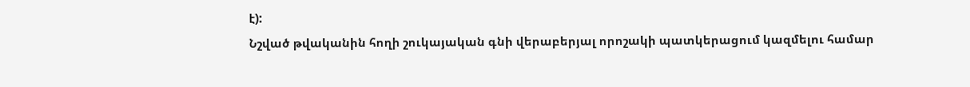է):
Նշված թվականին հողի շուկայական գնի վերաբերյալ որոշակի պատկերացում կազմելու համար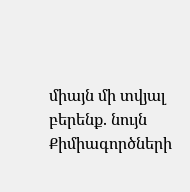միայն մի տվյալ բերենք. նույն Քիմիագործների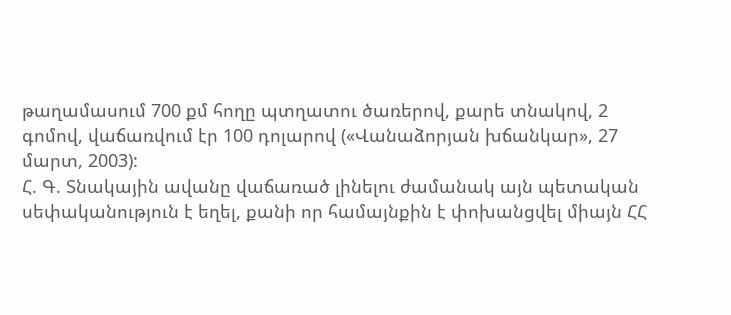թաղամասում 700 քմ հողը պտղատու ծառերով, քարե տնակով, 2 գոմով, վաճառվում էր 100 դոլարով («Վանաձորյան խճանկար», 27 մարտ, 2003):
Հ. Գ. Տնակային ավանը վաճառած լինելու ժամանակ այն պետական սեփականություն է եղել, քանի որ համայնքին է փոխանցվել միայն ՀՀ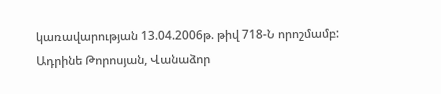կառավարության 13.04.2006թ. թիվ 718-Ն որոշմամբ:
Ադրինե Թորոսյան, Վանաձոր